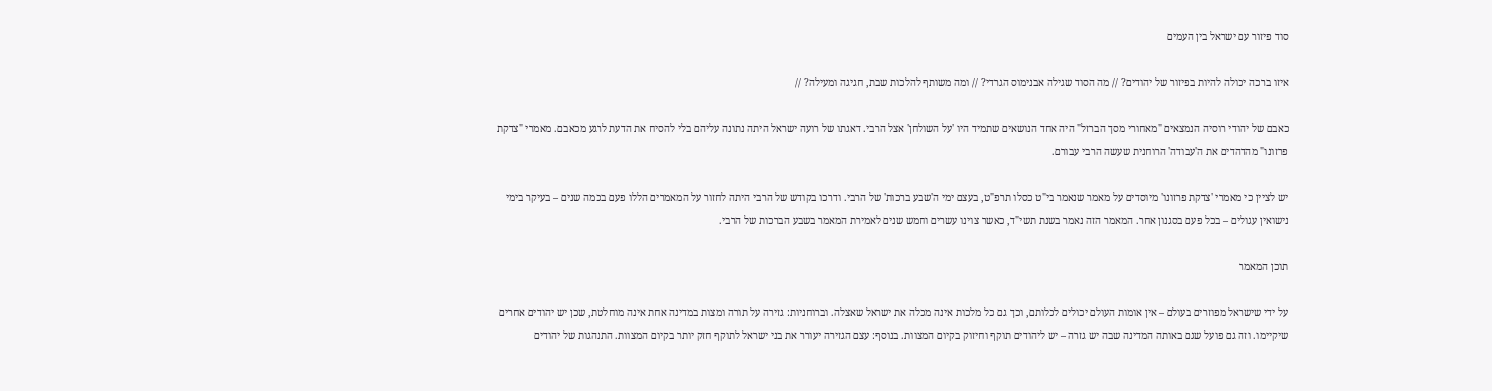סוד פיזור עם ישראל בין העמים

איזו ברכה יכולה להיות בפיזור של יהודים? // מה הסוד שגילה אבנימוס הגרדי? // ומה משותף להלכות שבת, חגיגה ומעילה? //

כאבם של יהודי רוסיה הנמצאים "מאחורי מסך הברזל" היה אחד הנושאים שתמיד היו 'על השולחן' אצל הרבי. דאגתו של רועה ישראל היתה נתונה עליהם בלי להסיח את הדעת לרגע מכאבם. מאמרי "צדקת פרזונו" מהדהדים את ה'עבודה' הרוחנית שעשה הרבי עבורם.

יש לציין כי מאמרי 'צדקת פרזונו' מיוסדים על מאמר שנאמר בי"ט כסלו תרפ"ט, בעצם ימי ה'שבע ברכות' של הרבי. ודרכו בקודש של הרבי היתה לחזור על המאמרים הללו פעם בכמה שנים – בעיקר בימי נישואין עגולים – בכל פעם בסגנון אחר. המאמר הזה נאמר בשנת תשי"ד, כאשר צוינו עשרים וחמש שנים לאמירת המאמר בשבע הברכות של הרבי.

תוכן המאמר

על ידי שישראל מפוזרים בעולם – אין אומות העולם יכולים לכלותם, וכך גם כל מלכות אינה מכלה את ישראל שאצלה. וברוחניות: גזירה על תורה ומצות במדינה אחת אינה מוחלטת, שכן יש יהודים אחרים שיקיימו. וזה גם פועל שגם באותה המדינה שבה יש גזרה – יש ליהודים תוקף וחיזוק בקיום המצוות. בנוסף: עצם הגזירה יעורר את בני ישראל לתוקף חזק יותר בקיום המצוות. התנהגות של יהודים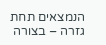הנמצאים תחת גזרה – בצורה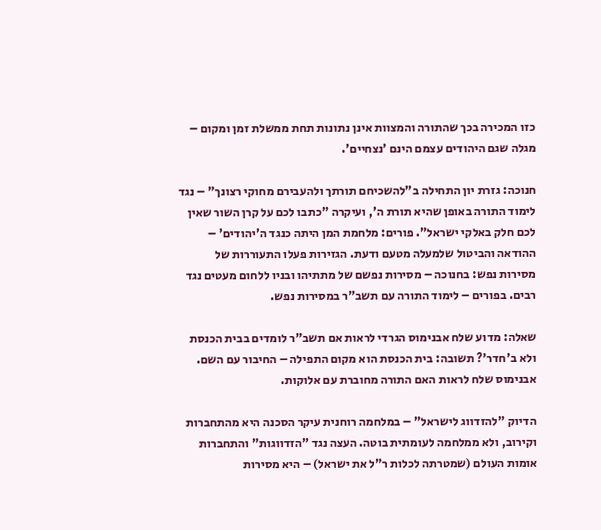כזו המכירה בכך שהתורה והמצוות אינן נתונות תחת ממשלת זמן ומקום – מגלה שגם היהודים עצמם הינם 'נצחיים'.

חנוכה: גזרת יון התחילה ב"להשכיחם תורתך ולהעבירם מחוקי רצונך" – נגד לימוד התורה באופן שהיא תורת ה', ועיקרה "כתבו לכם על קרן השור שאין לכם חלק באלקי ישראל". פורים: מלחמת המן היתה כנגד ה'יהודים' – ההודאה והביטול שלמעלה מטעם ודעת. הגזירות פעלו התעוררות של מסירות נפש: בחנוכה – מסירות נפשם של מתתיהו ובניו ללחום מעטים נגד רבים. בפורים – לימוד התורה עם תשב"ר במסירות נפש.

שאלה: מדוע שלח אבנימוס הגרדי לראות אם תשב"ר לומדים בבית הכנסת ולא ב'חדר'? תשובה: בית הכנסת הוא מקום התפילה – החיבור עם השם. אבנימוס שלח לראות האם התורה מחוברת עם אלוקות.

הדיוק "להזדווג לישראל" – במלחמה רוחנית עיקר הסכנה היא מהתחברות וקירוב, ולא ממלחמה לעומתית בוטה. העצה נגד "הזדווגות" והתחברות אומות העולם (שמטרתה לכלות ר"ל את ישראל) – היא מסירות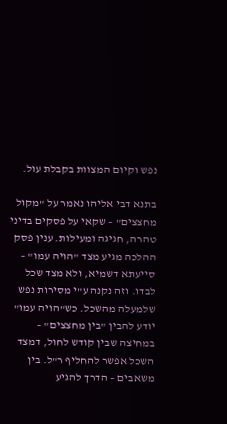נפש וקיום המצוות בקבלת עול.

בתנא דבי אליהו נאמר על "מקול מחצצים" – שקאי על פסקים בדיני טהרה, חגיגה ומעילות. ענין פסק ההלכה מגיע מצד "הויה עמו" – סייעתא דשמיא, ולא מצד שכל לבדו. וזה נקנה ע"י מסירות נפש שלמעלה מהשכל. כש"הויה עמו" יודע להבין "בין מחצצים" – במחיצה שבין קודש לחול, דמצד השכל אפשר להחליף ר"ל. בין משאבים – הדרך להגיע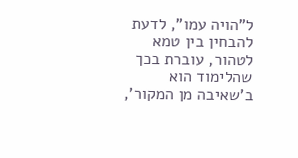ל"הויה עמו", לדעת להבחין בין טמא לטהור, עוברת בכך שהלימוד הוא ב'שאיבה מן המקור',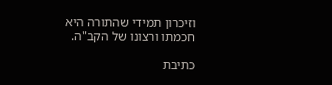וזיכרון תמידי שהתורה היא חכמתו ורצונו של הקב"ה.

כתיבת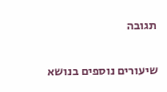תגובה

שיעורים נוספים בנושא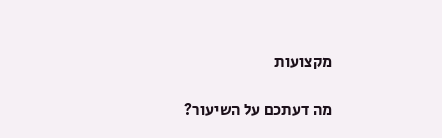מקצועות

מה דעתכם על השיעור?